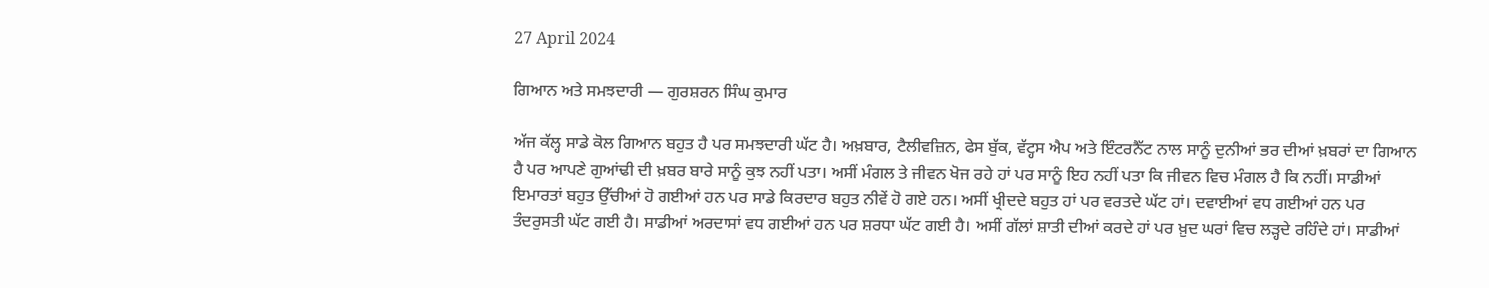27 April 2024

ਗਿਆਨ ਅਤੇ ਸਮਝਦਾਰੀ — ਗੁਰਸ਼ਰਨ ਸਿੰਘ ਕੁਮਾਰ

ਅੱਜ ਕੱਲ੍ਹ ਸਾਡੇ ਕੋਲ ਗਿਆਨ ਬਹੁਤ ਹੈ ਪਰ ਸਮਝਦਾਰੀ ਘੱਟ ਹੈ। ਅਖ਼ਬਾਰ, ਟੈਲੀਵਜ਼ਿਨ, ਫੇਸ ਬੁੱਕ, ਵੱਟ੍ਹਸ ਐਪ ਅਤੇ ਇੰਟਰਨੈੱਟ ਨਾਲ ਸਾਨੂੰ ਦੁਨੀਆਂ ਭਰ ਦੀਆਂ ਖ਼ਬਰਾਂ ਦਾ ਗਿਆਨ ਹੈ ਪਰ ਆਪਣੇ ਗੁਆਂਢੀ ਦੀ ਖ਼ਬਰ ਬਾਰੇ ਸਾਨੂੰ ਕੁਝ ਨਹੀਂ ਪਤਾ। ਅਸੀਂ ਮੰਗਲ ਤੇ ਜੀਵਨ ਖੋਜ ਰਹੇ ਹਾਂ ਪਰ ਸਾਨੂੰ ਇਹ ਨਹੀਂ ਪਤਾ ਕਿ ਜੀਵਨ ਵਿਚ ਮੰਗਲ ਹੈ ਕਿ ਨਹੀਂ। ਸਾਡੀਆਂ ਇਮਾਰਤਾਂ ਬਹੁਤ ਉੱਚੀਆਂ ਹੋ ਗਈਆਂ ਹਨ ਪਰ ਸਾਡੇ ਕਿਰਦਾਰ ਬਹੁਤ ਨੀਵੇਂ ਹੋ ਗਏ ਹਨ। ਅਸੀਂ ਖ੍ਰੀਦਦੇ ਬਹੁਤ ਹਾਂ ਪਰ ਵਰਤਦੇ ਘੱਟ ਹਾਂ। ਦਵਾਈਆਂ ਵਧ ਗਈਆਂ ਹਨ ਪਰ ਤੰਦਰੁਸਤੀ ਘੱਟ ਗਈ ਹੈ। ਸਾਡੀਆਂ ਅਰਦਾਸਾਂ ਵਧ ਗਈਆਂ ਹਨ ਪਰ ਸ਼ਰਧਾ ਘੱਟ ਗਈ ਹੈ। ਅਸੀਂ ਗੱਲਾਂ ਸ਼ਾਤੀ ਦੀਆਂ ਕਰਦੇ ਹਾਂ ਪਰ ਖ਼ੁਦ ਘਰਾਂ ਵਿਚ ਲੜ੍ਹਦੇ ਰਹਿੰਦੇ ਹਾਂ। ਸਾਡੀਆਂ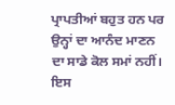ਪ੍ਰਾਪਤੀਆਂ ਬਹੁਤ ਹਨ ਪਰ ਉਨ੍ਹਾਂ ਦਾ ਆਨੰਦ ਮਾਣਨ ਦਾ ਸਾਡੇ ਕੋਲ ਸਮਾਂ ਨਹੀਂ। ਇਸ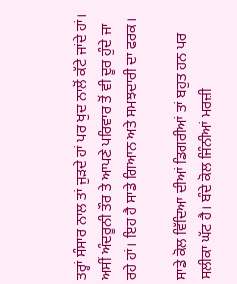ਤਰ੍ਹਾਂ ਸੰਸਾਰ ਨਾਲ ਤਾਂ ਜੁੜਦੇ ਹਾਂ ਪਰ ਖੁਦ ਨਾਲੋਂ ਕੱਟੇ ਜਾਂਦੇ ਹਾਂ। ਅਸੀਂ ਅੰਦਰੂਨੀ ਤੌਰ ਤੇ ਆਪਣੇ ਪਰਿਵਾਰ ਤੋਂ ਵੀ ਦੂਰ ਹੁੰਦੇ ਜਾ ਰਹੇ ਹਾਂ। ਇਹ ਹੈ ਸਾਡੇ ਗਿਆਨ ਅਤੇ ਸਮਝਦਾਰੀ ਦਾ ਫਰਕ।

ਸਾਡੇ ਕੋਲ ਵਿੱਦਿਆ ਦੀਆਂ ਡਿਗਰੀਆਂ ਤਾਂ ਬਹੁਤ ਹਨ ਪਰ ਸਲੀਕਾ ਘੱਟ ਹੈ। ਬੰਦੇ ਕੋਲ ਜਿੰਨੀਆਂ ਮਰਜ਼ੀ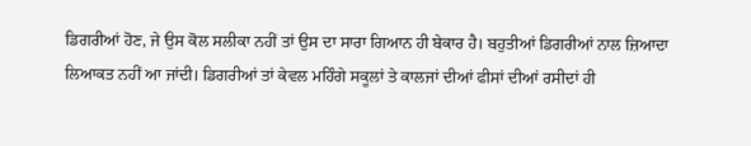ਡਿਗਰੀਆਂ ਹੋਣ, ਜੇ ਉਸ ਕੋਲ ਸਲੀਕਾ ਨਹੀਂ ਤਾਂ ਉਸ ਦਾ ਸਾਰਾ ਗਿਆਨ ਹੀ ਬੇਕਾਰ ਹੈ। ਬਹੁਤੀਆਂ ਡਿਗਰੀਆਂ ਨਾਲ ਜ਼ਿਆਦਾ ਲਿਆਕਤ ਨਹੀਂ ਆ ਜਾਂਦੀ। ਡਿਗਰੀਆਂ ਤਾਂ ਕੇਵਲ ਮਹਿੰਗੇ ਸਕੂਲਾਂ ਤੇ ਕਾਲਜਾਂ ਦੀਆਂ ਫੀਸਾਂ ਦੀਆਂ ਰਸੀਦਾਂ ਹੀ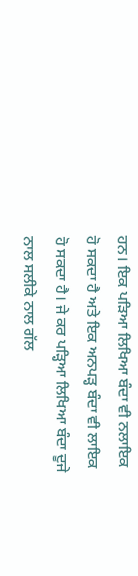ਹਨ। ਇਕ ਪੜਿਆ ਲਿਖਿਆ ਬੰਦਾ ਵੀ ਨਲਾਇਕ ਹੋ ਸਕਦਾ ਹੈ ਅਤੇ ਇਕ ਅਨਪੜ੍ਹ ਬੰਦਾ ਵੀ ਲਾਇਕ ਹੋ ਸਕਦਾ ਹੈ। ਜੇ ਕਰ ਪੜ੍ਹਿਆ ਲਿਖਿਆ ਬੰਦਾ ਦੂਜੇ ਨਾਲ ਸਲੀਕੇ ਨਾਲ ਗੱਲ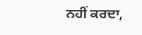ਨਹੀਂ ਕਰਦਾ,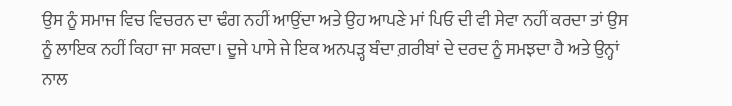ਉਸ ਨੂੰ ਸਮਾਜ ਵਿਚ ਵਿਚਰਨ ਦਾ ਢੰਗ ਨਹੀਂ ਆਉਂਦਾ ਅਤੇ ਉਹ ਆਪਣੇ ਮਾਂ ਪਿਓ ਦੀ ਵੀ ਸੇਵਾ ਨਹੀਂ ਕਰਦਾ ਤਾਂ ਉਸ ਨੂੰ ਲਾਇਕ ਨਹੀਂ ਕਿਹਾ ਜਾ ਸਕਦਾ। ਦੂਜੇ ਪਾਸੇ ਜੇ ਇਕ ਅਨਪੜ੍ਹ ਬੰਦਾ ਗ਼ਰੀਬਾਂ ਦੇ ਦਰਦ ਨੂੰ ਸਮਝਦਾ ਹੈ ਅਤੇ ਉਨ੍ਹਾਂ ਨਾਲ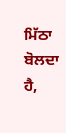ਮਿੱਠਾ ਬੋਲਦਾ ਹੈ,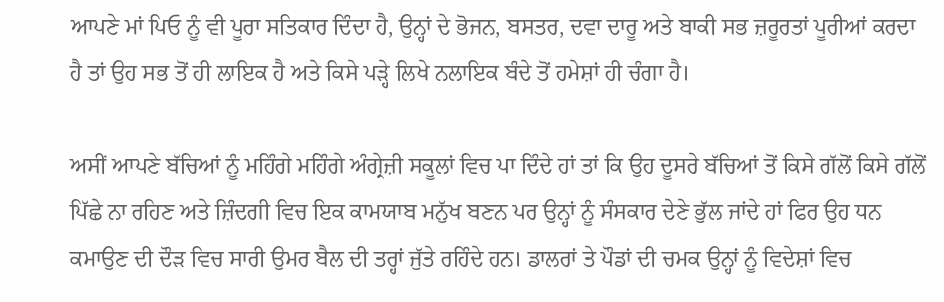ਆਪਣੇ ਮਾਂ ਪਿਓ ਨੂੰ ਵੀ ਪੂਰਾ ਸਤਿਕਾਰ ਦਿੰਦਾ ਹੈ, ਉਨ੍ਹਾਂ ਦੇ ਭੋਜਨ, ਬਸਤਰ, ਦਵਾ ਦਾਰੂ ਅਤੇ ਬਾਕੀ ਸਭ ਜ਼ਰੂਰਤਾਂ ਪੂਰੀਆਂ ਕਰਦਾ ਹੈ ਤਾਂ ਉਹ ਸਭ ਤੋਂ ਹੀ ਲਾਇਕ ਹੈ ਅਤੇ ਕਿਸੇ ਪੜ੍ਹੇ ਲਿਖੇ ਨਲਾਇਕ ਬੰਦੇ ਤੋਂ ਹਮੇਸ਼ਾਂ ਹੀ ਚੰਗਾ ਹੈ।

ਅਸੀਂ ਆਪਣੇ ਬੱਚਿਆਂ ਨੂੰ ਮਹਿੰਗੇ ਮਹਿੰਗੇ ਅੰਗ੍ਰੇਜ਼ੀ ਸਕੂਲਾਂ ਵਿਚ ਪਾ ਦਿੰਦੇ ਹਾਂ ਤਾਂ ਕਿ ਉਹ ਦੂਸਰੇ ਬੱਚਿਆਂ ਤੋਂ ਕਿਸੇ ਗੱਲੋਂ ਕਿਸੇ ਗੱਲੋਂ ਪਿੱਛੇ ਨਾ ਰਹਿਣ ਅਤੇ ਜ਼ਿੰਦਗੀ ਵਿਚ ਇਕ ਕਾਮਯਾਬ ਮਨੁੱਖ ਬਣਨ ਪਰ ਉਨ੍ਹਾਂ ਨੂੰ ਸੰਸਕਾਰ ਦੇਣੇ ਭੁੱਲ ਜਾਂਦੇ ਹਾਂ ਫਿਰ ਉਹ ਧਨ ਕਮਾਉਣ ਦੀ ਦੌੜ ਵਿਚ ਸਾਰੀ ਉਮਰ ਬੈਲ ਦੀ ਤਰ੍ਹਾਂ ਜੁੱਤੇ ਰਹਿੰਦੇ ਹਨ। ਡਾਲਰਾਂ ਤੇ ਪੌਡਾਂ ਦੀ ਚਮਕ ਉਨ੍ਹਾਂ ਨੂੰ ਵਿਦੇਸ਼ਾਂ ਵਿਚ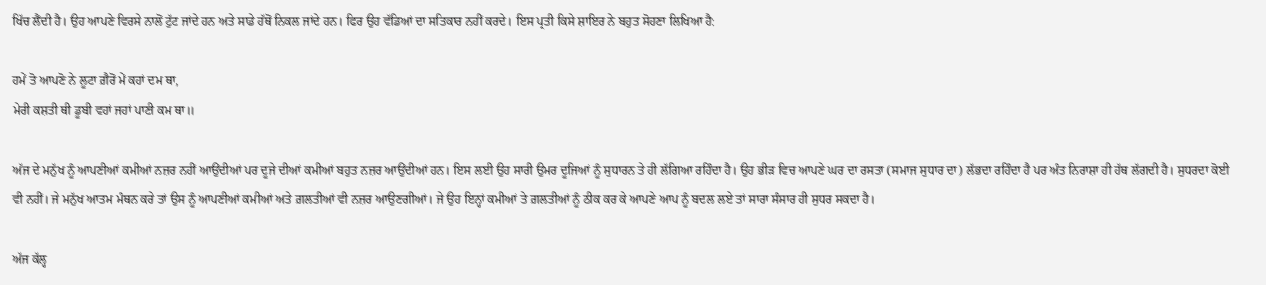ਖਿੱਚ ਲੈਂਦੀ ਹੈ। ਉਹ ਆਪਣੇ ਵਿਰਸੇ ਨਾਲੋਂ ਟੁੱਟ ਜਾਂਦੇ ਹਨ ਅਤੇ ਸਾਡੇ ਹੱਥੋਂ ਨਿਕਲ ਜਾਂਦੇ ਹਨ। ਫਿਰ ਉਹ ਵੱਡਿਆਂ ਦਾ ਸਤਿਕਾਰ ਨਹੀਂ ਕਰਦੇ। ਇਸ ਪ੍ਰਤੀ ਕਿਸੇ ਸ਼ਾਇਰ ਨੇ ਬਹੁਤ ਸੋਹਣਾ ਲਿਖਿਆ ਹੈ:

ਹਮੇਂ ਤੋ ਆਪਣੋ ਨੇ ਲੂਟਾ ਗ਼ੈਰੋਂ ਮੇਂ ਕਹਾਂ ਦਮ ਥਾ,
ਮੇਰੀ ਕਸ਼ਤੀ ਥੀ ਡੂਬੀ ਵਹਾਂ ਜਹਾਂ ਪਾਣੀ ਕਮ ਥਾ॥

ਅੱਜ ਦੇ ਮਨੁੱਖ ਨੂੰ ਆਪਣੀਆਂ ਕਮੀਆਂ ਨਜ਼ਰ ਨਹੀਂ ਆਉਂਦੀਆਂ ਪਰ ਦੂਜੇ ਦੀਆਂ ਕਮੀਆਂ ਬਹੁਤ ਨਜ਼ਰ ਆਉਂਦੀਆਂ ਹਨ। ਇਸ ਲਈ ਉਹ ਸਾਰੀ ਉਮਰ ਦੂਜਿਆਂ ਨੂੰ ਸੁਧਾਰਨ ਤੇ ਹੀ ਲੱਗਿਆ ਰਹਿੰਦਾ ਹੈ। ਉਹ ਭੀੜ ਵਿਚ ਆਪਣੇ ਘਰ ਦਾ ਰਸਤਾ (ਸਮਾਜ ਸੁਧਾਰ ਦਾ) ਲੱਭਦਾ ਰਹਿੰਦਾ ਹੈ ਪਰ ਅੰਤ ਨਿਰਾਸ਼ਾ ਹੀ ਹੱਥ ਲੱਗਦੀ ਹੈ। ਸੁਧਰਦਾ ਕੋਈ ਵੀ ਨਹੀਂ। ਜੇ ਮਨੁੱਖ ਆਤਮ ਮੰਥਨ ਕਰੇ ਤਾਂ ਉਸ ਨੂੰ ਆਪਣੀਆਂ ਕਮੀਆਂ ਅਤੇ ਗ਼ਲਤੀਆਂ ਵੀ ਨਜ਼ਰ ਆਉਣਗੀਆਂ। ਜੇ ਉਹ ਇਨ੍ਹਾਂ ਕਮੀਆਂ ਤੇ ਗ਼ਲਤੀਆਂ ਨੂੰ ਠੀਕ ਕਰ ਕੇ ਆਪਣੇ ਆਪ ਨੂੰ ਬਦਲ ਲਏ ਤਾਂ ਸਾਰਾ ਸੰਸਾਰ ਹੀ ਸੁਧਰ ਸਕਦਾ ਹੈ।

ਅੱਜ ਕੱਲ੍ਹ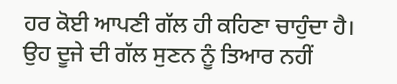ਹਰ ਕੋਈ ਆਪਣੀ ਗੱਲ ਹੀ ਕਹਿਣਾ ਚਾਹੁੰਦਾ ਹੈ। ਉਹ ਦੂਜੇ ਦੀ ਗੱਲ ਸੁਣਨ ਨੂੰ ਤਿਆਰ ਨਹੀਂ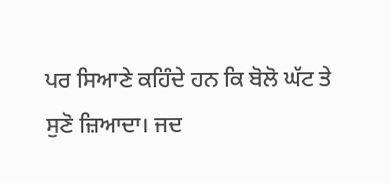ਪਰ ਸਿਆਣੇ ਕਹਿੰਦੇ ਹਨ ਕਿ ਬੋਲੋ ਘੱਟ ਤੇ ਸੁਣੋ ਜ਼ਿਆਦਾ। ਜਦ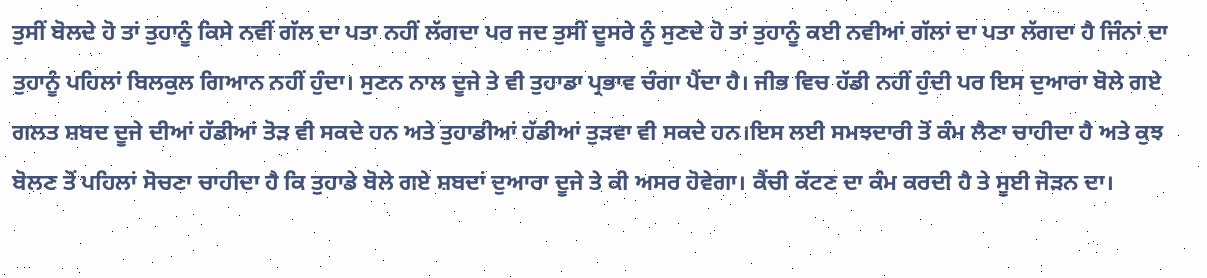ਤੁਸੀਂ ਬੋਲਦੇ ਹੋ ਤਾਂ ਤੁਹਾਨੂੰ ਕਿਸੇ ਨਵੀਂ ਗੱਲ ਦਾ ਪਤਾ ਨਹੀਂ ਲੱਗਦਾ ਪਰ ਜਦ ਤੁਸੀਂ ਦੂਸਰੇ ਨੂੰ ਸੁਣਦੇ ਹੋ ਤਾਂ ਤੁਹਾਨੂੰ ਕਈ ਨਵੀਆਂ ਗੱਲਾਂ ਦਾ ਪਤਾ ਲੱਗਦਾ ਹੈ ਜਿੰਨਾਂ ਦਾ ਤੁਹਾਨੂੰ ਪਹਿਲਾਂ ਬਿਲਕੁਲ ਗਿਆਨ ਨਹੀਂ ਹੁੰਦਾ। ਸੁਣਨ ਨਾਲ ਦੂਜੇ ਤੇ ਵੀ ਤੁਹਾਡਾ ਪ੍ਰਭਾਵ ਚੰਗਾ ਪੈਂਦਾ ਹੈ। ਜੀਭ ਵਿਚ ਹੱਡੀ ਨਹੀਂ ਹੁੰਦੀ ਪਰ ਇਸ ਦੁਆਰਾ ਬੋਲੇ ਗਏ ਗਲਤ ਸ਼ਬਦ ਦੂਜੇ ਦੀਆਂ ਹੱਡੀਆਂ ਤੋੜ ਵੀ ਸਕਦੇ ਹਨ ਅਤੇ ਤੁਹਾਡੀਆਂ ਹੱਡੀਆਂ ਤੁੜਵਾ ਵੀ ਸਕਦੇ ਹਨ।ਇਸ ਲਈ ਸਮਝਦਾਰੀ ਤੋਂ ਕੰਮ ਲੈਣਾ ਚਾਹੀਦਾ ਹੈ ਅਤੇ ਕੁਝ ਬੋਲਣ ਤੋਂ ਪਹਿਲਾਂ ਸੋਚਣਾ ਚਾਹੀਦਾ ਹੈ ਕਿ ਤੁਹਾਡੇ ਬੋਲੇ ਗਏ ਸ਼ਬਦਾਂ ਦੁਆਰਾ ਦੂਜੇ ਤੇ ਕੀ ਅਸਰ ਹੋਵੇਗਾ। ਕੈਂਚੀ ਕੱਟਣ ਦਾ ਕੰਮ ਕਰਦੀ ਹੈ ਤੇ ਸੂਈ ਜੋੜਨ ਦਾ।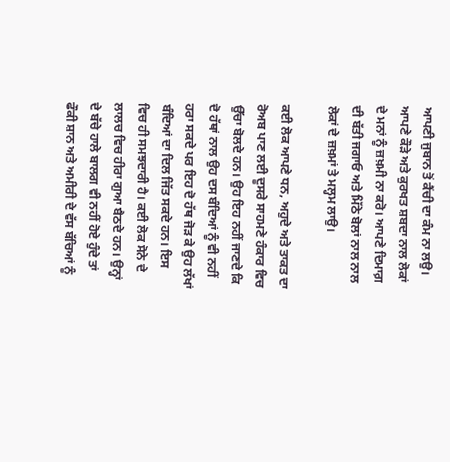ਆਪਣੀ ਜੁਬਾਨ ਤੋਂ ਕੈਂਚੀ ਦਾ ਕੰਮ ਨਾ ਲਉ। ਆਪਣੇ ਕੌੜੇ ਅਤੇ ਕੁਰਖਤ ਸ਼ਬਦਾ ਨਾਲ ਲੋਕਾਂ ਦੇ ਮਨਾਂ ਨੂੰ ਜ਼ਖ਼ਮੀ ਨਾ ਕਰੋ। ਆਪਣੇ ਦਿਮਾਗ਼ ਦੀ ਬੱਤੀ ਜਗਾਓ ਅਤੇ ਮਿੱਠੇ ਬੋਲਾਂ ਨਾਲ ਨਾਲ ਲੋਕਾਂ ਦੇ ਜ਼ਖ਼ਮਾਂ ਤੇ ਮਲ੍ਹਮ ਲਾਉ।

ਕਈ ਲੋਕ ਆਪਣੇ ਧਨ, ਅਹੁਦੇ ਅਤੇ ਤਾਕਤ ਦਾ ਰੋਅਬ ਪਾਣ ਲਈ ਦੂਸਰੇ ਸਾਹਮਣੇ ਹੰਕਾਰ ਵਿਚ ਉੱਚਾ ਬੋਲਦੇ ਹਨ। ਉਹ ਇਹ ਨਹੀਂ ਜਾਣਦੇ ਕਿ ਦੋ ਹੱਥਾਂ ਨਾਲ ਉਹ ਦਸ ਬੰਦਿਆਂ ਨੂੰ ਵੀ ਨਹੀਂ ਹਰਾ ਸਕਦੇ ਪਰ ਇਹ ਦੋ ਹੱਥ ਜੋੜ ਕੇ ਉਹ ਲੱਖਾਂ ਬੰਦਿਆਂ ਦਾ ਦਿਲ ਜਿੱਤ ਸਕਦੇ ਹਨ। ਇਸ ਵਿਚ ਹੀ ਸਮਝਦਾਰੀ ਹੈ। ਕਈ ਲੋਕ ਸੋਨੇ ਦੇ ਲਾਲਚ ਵਿਚ ਹੀਰਾ ਗੁਆ ਬੈਠਦੇ ਹਨ। ਉਨ੍ਹਾਂ ਦੇ ਬੱਚੇ ਹਾਲੇ ਬਾਲਗ ਵੀ ਨਹੀਂ ਹੋਏ ਹੁੰਦੇ ਤਾਂ ਫੌਕੀ ਸ਼ਾਨ ਅਤੇ ਅਮੀਰੀ ਦੇ ਵੱਸ ਬੱਚਿਆਂ ਨੂੰ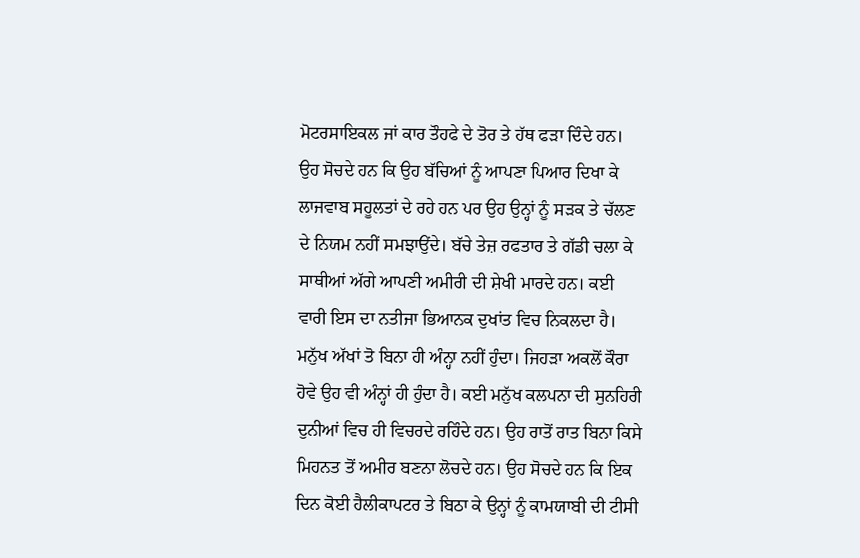ਮੋਟਰਸਾਇਕਲ ਜਾਂ ਕਾਰ ਤੌਹਫੇ ਦੇ ਤੋਰ ਤੇ ਹੱਥ ਫੜਾ ਦਿੰਦੇ ਹਨ। ਉਹ ਸੋਚਦੇ ਹਨ ਕਿ ਉਹ ਬੱਚਿਆਂ ਨੂੰ ਆਪਣਾ ਪਿਆਰ ਦਿਖਾ ਕੇ ਲਾਜਵਾਬ ਸਹੂਲਤਾਂ ਦੇ ਰਹੇ ਹਨ ਪਰ ਉਹ ਉਨ੍ਹਾਂ ਨੂੰ ਸੜਕ ਤੇ ਚੱਲਣ ਦੇ ਨਿਯਮ ਨਹੀਂ ਸਮਝਾਉਂਦੇ। ਬੱਚੇ ਤੇਜ਼ ਰਫਤਾਰ ਤੇ ਗੱਡੀ ਚਲਾ ਕੇ ਸਾਥੀਆਂ ਅੱਗੇ ਆਪਣੀ ਅਮੀਰੀ ਦੀ ਸ਼ੇਖੀ ਮਾਰਦੇ ਹਨ। ਕਈ ਵਾਰੀ ਇਸ ਦਾ ਨਤੀਜਾ ਭਿਆਨਕ ਦੁਖਾਂਤ ਵਿਚ ਨਿਕਲਦਾ ਹੈ। ਮਨੁੱਖ ਅੱਖਾਂ ਤੋ ਬਿਨਾ ਹੀ ਅੰਨ੍ਹਾ ਨਹੀਂ ਹੁੰਦਾ। ਜਿਹੜਾ ਅਕਲੋਂ ਕੌਰਾ ਹੋਵੇ ਉਹ ਵੀ ਅੰਨ੍ਹਾਂ ਹੀ ਹੁੰਦਾ ਹੈ। ਕਈ ਮਨੁੱਖ ਕਲਪਨਾ ਦੀ ਸੁਨਹਿਰੀ ਦੁਨੀਆਂ ਵਿਚ ਹੀ ਵਿਚਰਦੇ ਰਹਿੰਦੇ ਹਨ। ਉਹ ਰਾਤੋਂ ਰਾਤ ਬਿਨਾ ਕਿਸੇ ਮਿਹਨਤ ਤੋਂ ਅਮੀਰ ਬਣਨਾ ਲੋਚਦੇ ਹਨ। ਉਹ ਸੋਚਦੇ ਹਨ ਕਿ ਇਕ ਦਿਨ ਕੋਈ ਹੈਲੀਕਾਪਟਰ ਤੇ ਬਿਠਾ ਕੇ ਉਨ੍ਹਾਂ ਨੂੰ ਕਾਮਯਾਬੀ ਦੀ ਟੀਸੀ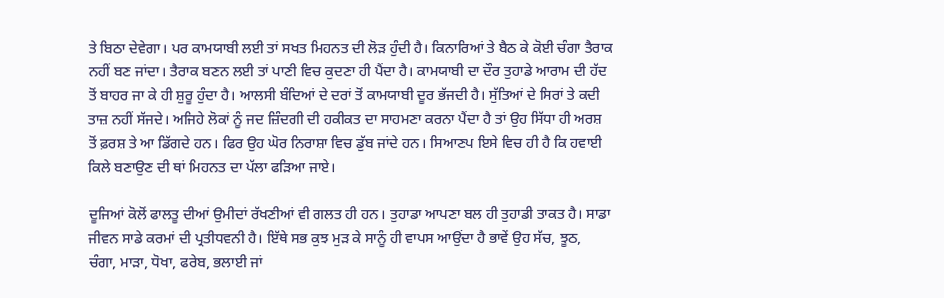ਤੇ ਬਿਠਾ ਦੇਵੇਗਾ। ਪਰ ਕਾਮਯਾਬੀ ਲਈ ਤਾਂ ਸਖਤ ਮਿਹਨਤ ਦੀ ਲੋੜ ਹੁੰਦੀ ਹੈ। ਕਿਨਾਰਿਆਂ ਤੇ ਬੈਠ ਕੇ ਕੋਈ ਚੰਗਾ ਤੈਰਾਕ ਨਹੀਂ ਬਣ ਜਾਂਦਾ। ਤੈਰਾਕ ਬਣਨ ਲਈ ਤਾਂ ਪਾਣੀ ਵਿਚ ਕੁਦਣਾ ਹੀ ਪੈਂਦਾ ਹੈ। ਕਾਮਯਾਬੀ ਦਾ ਦੌਰ ਤੁਹਾਡੇ ਆਰਾਮ ਦੀ ਹੱਦ ਤੋਂ ਬਾਹਰ ਜਾ ਕੇ ਹੀ ਸ਼ੁਰੂ ਹੁੰਦਾ ਹੈ। ਆਲਸੀ ਬੰਦਿਆਂ ਦੇ ਦਰਾਂ ਤੋਂ ਕਾਮਯਾਬੀ ਦੂਰ ਭੱਜਦੀ ਹੈ। ਸੁੱਤਿਆਂ ਦੇ ਸਿਰਾਂ ਤੇ ਕਦੀ ਤਾਜ਼ ਨਹੀਂ ਸੱਜਦੇ। ਅਜਿਹੇ ਲੋਕਾਂ ਨੂੰ ਜਦ ਜ਼ਿੰਦਗੀ ਦੀ ਹਕੀਕਤ ਦਾ ਸਾਹਮਣਾ ਕਰਨਾ ਪੈਂਦਾ ਹੈ ਤਾਂ ਉਹ ਸਿੱਧਾ ਹੀ ਅਰਸ਼ ਤੋਂ ਫ਼ਰਸ਼ ਤੇ ਆ ਡਿੱਗਦੇ ਹਨ। ਫਿਰ ਉਹ ਘੋਰ ਨਿਰਾਸ਼ਾ ਵਿਚ ਡੁੱਬ ਜਾਂਦੇ ਹਨ। ਸਿਆਣਪ ਇਸੇ ਵਿਚ ਹੀ ਹੈ ਕਿ ਹਵਾਈ ਕਿਲੇ ਬਣਾਉਣ ਦੀ ਥਾਂ ਮਿਹਨਤ ਦਾ ਪੱਲਾ ਫੜਿਆ ਜਾਏ।

ਦੂਜਿਆਂ ਕੋਲੋਂ ਫਾਲਤੂ ਦੀਆਂ ਉਮੀਦਾਂ ਰੱਖਣੀਆਂ ਵੀ ਗਲਤ ਹੀ ਹਨ। ਤੁਹਾਡਾ ਆਪਣਾ ਬਲ ਹੀ ਤੁਹਾਡੀ ਤਾਕਤ ਹੈ। ਸਾਡਾ ਜੀਵਨ ਸਾਡੇ ਕਰਮਾਂ ਦੀ ਪ੍ਰਤੀਧਵਨੀ ਹੈ। ਇੱਥੇ ਸਭ ਕੁਝ ਮੁੜ ਕੇ ਸਾਨੂੰ ਹੀ ਵਾਪਸ ਆਉਂਦਾ ਹੈ ਭਾਵੇਂ ਉਹ ਸੱਚ, ਝੂਠ, ਚੰਗਾ, ਮਾੜਾ, ਧੋਖਾ, ਫਰੇਬ, ਭਲਾਈ ਜਾਂ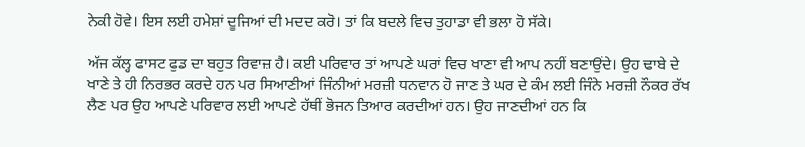ਨੇਕੀ ਹੋਵੇ। ਇਸ ਲਈ ਹਮੇਸ਼ਾਂ ਦੂਜਿਆਂ ਦੀ ਮਦਦ ਕਰੋ। ਤਾਂ ਕਿ ਬਦਲੇ ਵਿਚ ਤੁਹਾਡਾ ਵੀ ਭਲਾ ਹੋ ਸੱਕੇ।

ਅੱਜ ਕੱਲ੍ਹ ਫਾਸਟ ਫੁਡ ਦਾ ਬਹੁਤ ਰਿਵਾਜ਼ ਹੈ। ਕਈ ਪਰਿਵਾਰ ਤਾਂ ਆਪਣੇ ਘਰਾਂ ਵਿਚ ਖਾਣਾ ਵੀ ਆਪ ਨਹੀਂ ਬਣਾਉਂਦੇ। ਉਹ ਢਾਬੇ ਦੇ ਖਾਣੇ ਤੇ ਹੀ ਨਿਰਭਰ ਕਰਦੇ ਹਨ ਪਰ ਸਿਆਣੀਆਂ ਜਿੰਨੀਆਂ ਮਰਜ਼ੀ ਧਨਵਾਨ ਹੋ ਜਾਣ ਤੇ ਘਰ ਦੇ ਕੰਮ ਲਈ ਜਿੰਨੇ ਮਰਜ਼ੀ ਨੌਕਰ ਰੱਖ ਲੈਣ ਪਰ ਉਹ ਆਪਣੇ ਪਰਿਵਾਰ ਲਈ ਆਪਣੇ ਹੱਥੀਂ ਭੋਜਨ ਤਿਆਰ ਕਰਦੀਆਂ ਹਨ। ਉਹ ਜਾਣਦੀਆਂ ਹਨ ਕਿ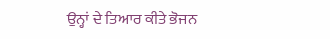ਉਨ੍ਹਾਂ ਦੇ ਤਿਆਰ ਕੀਤੇ ਭੋਜਨ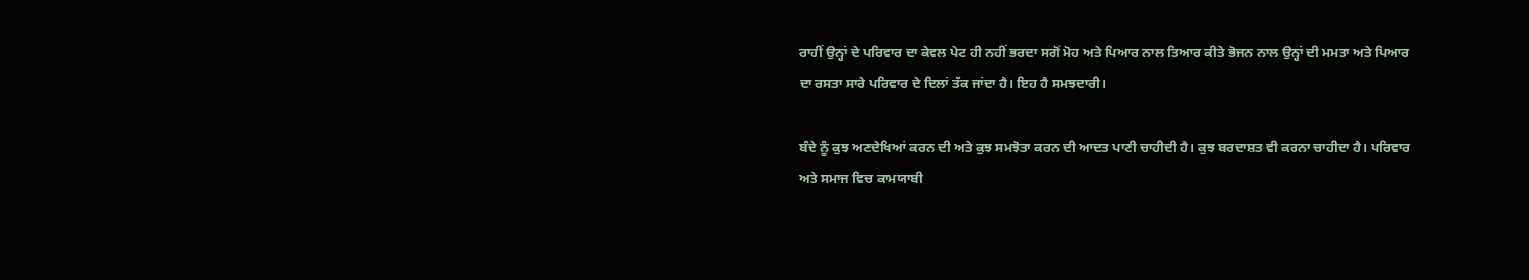ਰਾਹੀਂ ਉਨ੍ਹਾਂ ਦੇ ਪਰਿਵਾਰ ਦਾ ਕੇਵਲ ਪੇਟ ਹੀ ਨਹੀਂ ਭਰਦਾ ਸਗੋਂ ਮੋਹ ਅਤੇ ਪਿਆਰ ਨਾਲ ਤਿਆਰ ਕੀਤੇ ਭੋਜਨ ਨਾਲ ਉਨ੍ਹਾਂ ਦੀ ਮਮਤਾ ਅਤੇ ਪਿਆਰ ਦਾ ਰਸਤਾ ਸਾਰੇ ਪਰਿਵਾਰ ਦੇ ਦਿਲਾਂ ਤੱਕ ਜਾਂਦਾ ਹੈ। ਇਹ ਹੈ ਸਮਝਦਾਰੀ।

ਬੰਦੇ ਨੂੰ ਕੁਝ ਅਣਦੇਖਿਆਂ ਕਰਨ ਦੀ ਅਤੇ ਕੁਝ ਸਮਝੋਤਾ ਕਰਨ ਦੀ ਆਦਤ ਪਾਣੀ ਚਾਹੀਦੀ ਹੈ। ਕੁਝ ਬਰਦਾਸ਼ਤ ਵੀ ਕਰਨਾ ਚਾਹੀਦਾ ਹੈ। ਪਰਿਵਾਰ ਅਤੇ ਸਮਾਜ ਵਿਚ ਕਾਮਯਾਬੀ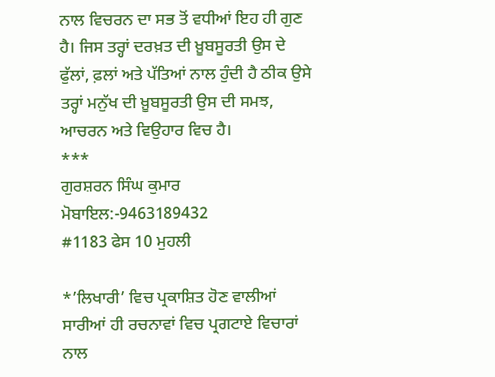ਨਾਲ ਵਿਚਰਨ ਦਾ ਸਭ ਤੋਂ ਵਧੀਆਂ ਇਹ ਹੀ ਗੁਣ ਹੈ। ਜਿਸ ਤਰ੍ਹਾਂ ਦਰਖ਼ਤ ਦੀ ਖ਼ੂਬਸੂਰਤੀ ਉਸ ਦੇ ਫੁੱਲਾਂ, ਫ਼ਲਾਂ ਅਤੇ ਪੱਤਿਆਂ ਨਾਲ ਹੁੰਦੀ ਹੈ ਠੀਕ ਉਸੇ ਤਰ੍ਹਾਂ ਮਨੁੱਖ ਦੀ ਖ਼ੂਬਸੂਰਤੀ ਉਸ ਦੀ ਸਮਝ, ਆਚਰਨ ਅਤੇ ਵਿਉਹਾਰ ਵਿਚ ਹੈ।
***
ਗੁਰਸ਼ਰਨ ਸਿੰਘ ਕੁਮਾਰ
ਮੋਬਾਇਲ:-9463189432
#1183 ਫੇਸ 10 ਮੁਹਲੀ

*’ਲਿਖਾਰੀ’ ਵਿਚ ਪ੍ਰਕਾਸ਼ਿਤ ਹੋਣ ਵਾਲੀਆਂ ਸਾਰੀਆਂ ਹੀ ਰਚਨਾਵਾਂ ਵਿਚ ਪ੍ਰਗਟਾਏ ਵਿਚਾਰਾਂ ਨਾਲ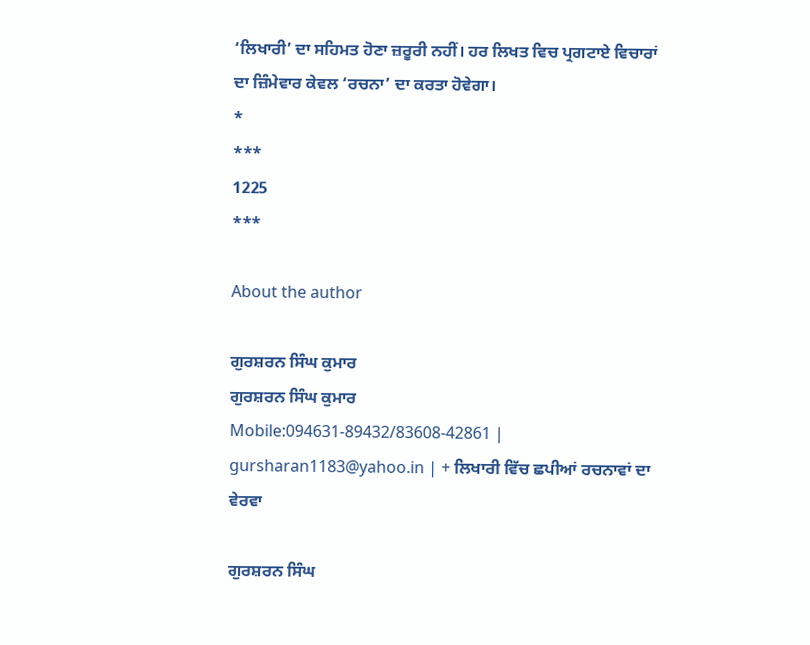‘ਲਿਖਾਰੀ’ ਦਾ ਸਹਿਮਤ ਹੋਣਾ ਜ਼ਰੂਰੀ ਨਹੀਂ। ਹਰ ਲਿਖਤ ਵਿਚ ਪ੍ਰਗਟਾਏ ਵਿਚਾਰਾਂ ਦਾ ਜ਼ਿੰਮੇਵਾਰ ਕੇਵਲ ‘ਰਚਨਾ’ ਦਾ ਕਰਤਾ ਹੋਵੇਗਾ।
*
***
1225
***

About the author

ਗੁਰਸ਼ਰਨ ਸਿੰਘ ਕੁਮਾਰ
ਗੁਰਸ਼ਰਨ ਸਿੰਘ ਕੁਮਾਰ
Mobile:094631-89432/83608-42861 | gursharan1183@yahoo.in | + ਲਿਖਾਰੀ ਵਿੱਚ ਛਪੀਆਂ ਰਚਨਾਵਾਂ ਦਾ ਵੇਰਵਾ

ਗੁਰਸ਼ਰਨ ਸਿੰਘ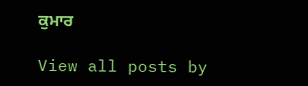ਕੁਮਾਰ

View all posts by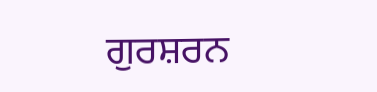ਗੁਰਸ਼ਰਨ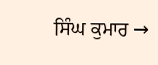ਸਿੰਘ ਕੁਮਾਰ →